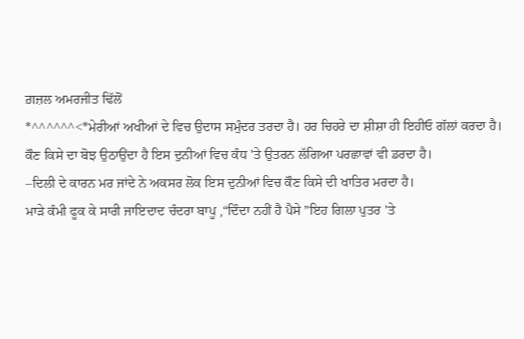ਗ਼ਜ਼ਲ ਅਮਰਜੀਤ ਢਿੱਲੋਂ
*^^^^^^<*ਮੇਰੀਆਂ ਅਖੀਆਂ ਦੇ ਵਿਚ ਉਦਾਸ ਸਮੁੰਦਰ ਤਰਦਾ ਹੈ। ਹਰ ਚਿਹਰੇ ਦਾ ਸ਼ੀਸ਼ਾ ਹੀ ਇਹੀਓ ਗੱਲਾਂ ਕਰਦਾ ਹੈ।
ਕੌਣ ਕਿਸੇ ਦਾ ਬੋਝ ਉਠਾਉਂਦਾ ਹੈ ਇਸ ਦੁਨੀਆਂ ਵਿਚ ਕੰਧ 'ਤੇ ਉਤਰਨ ਲੱਗਿਆ ਪਰਛਾਵਾਂ ਵੀ ਡਰਦਾ ਹੈ।
–ਦਿਲੀ ਦੇ ਕਾਰਨ ਮਰ ਜਾਂਦੇ ਨੇ ਅਕਸਰ ਲੋਕ ਇਸ ਦੁਨੀਆਂ ਵਿਚ ਕੌਣ ਕਿਸੇ ਦੀ ਖਾਤਿਰ ਮਰਦਾ ਹੈ।
ਮਾੜੇ ਕੰਮੀ ਫੂਕ ਕੇ ਸਾਰੀ ਜਾਇਦਾਦ ਚੰਦਰਾ ਬਾਪੂ ,“ਦਿੰਦਾ ਨਹੀਂ ਹੈ ਪੈਸੇ ”ਇਹ ਗਿਲਾ ਪੁਤਰ 'ਤੇ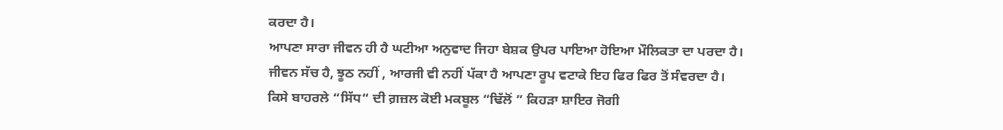ਕਰਦਾ ਹੈ।
ਆਪਣਾ ਸਾਰਾ ਜੀਵਨ ਹੀ ਹੈ ਘਟੀਆ ਅਨੁਵਾਦ ਜਿਹਾ ਬੇਸ਼ਕ ਉਪਰ ਪਾਇਆ ਹੋਇਆ ਮੌਲਿਕਤਾ ਦਾ ਪਰਦਾ ਹੈ।
ਜੀਵਨ ਸੱਚ ਹੈ, ਝੂਠ ਨਹੀਂ , ਆਰਜੀ ਵੀ ਨਹੀਂ ਪੱਕਾ ਹੈ ਆਪਣਾ ਰੂਪ ਵਟਾਕੇ ਇਹ ਫਿਰ ਫਿਰ ਤੋਂ ਸੰਵਰਦਾ ਹੈ।
ਕਿਸੇ ਬਾਹਰਲੇ “ਸਿੱਧ“ ਦੀ ਗ਼ਜ਼ਲ ਕੋਈ ਮਕਬੂਲ “ਢਿੱਲੋਂ ” ਕਿਹੜਾ ਸ਼ਾਇਰ ਜੋਗੀ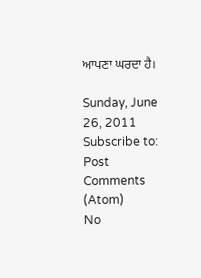ਆਪਣਾ ਘਰਦਾ ਹੈ।

Sunday, June 26, 2011
Subscribe to:
Post Comments (Atom)
No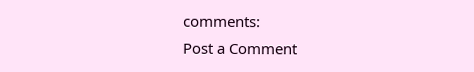comments:
Post a Comment